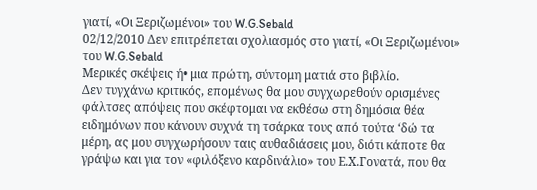γιατί, «Οι Ξεριζωμένοι» του W.G.Sebald
02/12/2010 Δεν επιτρέπεται σχολιασμός στο γιατί, «Οι Ξεριζωμένοι» του W.G.Sebald
Μερικές σκέψεις ή• μια πρώτη, σύντομη ματιά στο βιβλίο.
Δεν τυγχάνω κριτικός, επομένως θα μου συγχωρεθούν ορισμένες φάλτσες απόψεις που σκέφτομαι να εκθέσω στη δημόσια θέα ειδημόνων που κάνουν συχνά τη τσάρκα τους από τούτα ‘δώ τα μέρη, ας μου συγχωρήσουν ταις αυθαδιάσεις μου, διότι κάποτε θα γράψω και για τον «φιλόξενο καρδινάλιο» του Ε.Χ.Γονατά, που θα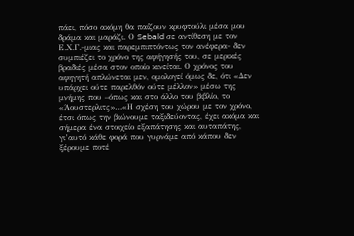πάει, πόσο ακόμη θα παίζουν κρυφτούλι μέσα μου δράμα και μαράζι. Ο Sebald σε αντίθεση με τον Ε.Χ.Γ.-μιας και παρεμπιπτόντως τον ανέφερα- δεν συμπιέζει το χρόνο της αφήγησής του, σε μερικές βραδιές μέσα στον οποίο κινείται. Ο χρόνος του αφηγητή απλώνεται μεν, ομολογεί όμως δε, ότι «Δεν υπάρχει ούτε παρελθόν ούτε μέλλον» μέσω της μνήμης που –όπως και στο άλλο του βιβλίο, το «Άουστερλιτς»…«Η σχέση του χώρου με τον χρόνο, έτσι όπως την βιώνουμε ταξιδεύοντας, έχει ακόμα και σήμερα ένα στοιχείο εξαπάτησης και αυταπάτης, γι’αυτό κάθε φορά που γυρνάμε από κάπου δεν ξέρουμε ποτέ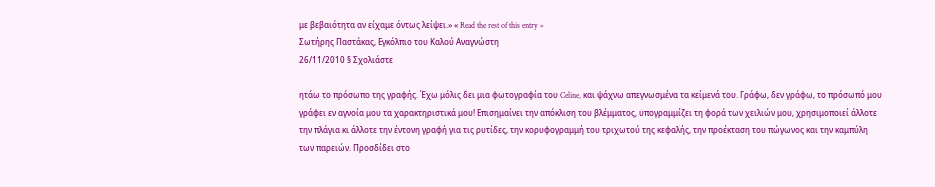με βεβαιότητα αν είχαμε όντως λείψει.» « Read the rest of this entry »
Σωτήρης Παστάκας, Εγκόλπιο του Καλού Αναγνώστη
26/11/2010 § Σχολιάστε

ητάω το πρόσωπο της γραφής. Έχω μόλις δει μια φωτογραφία του Celine, και ψάχνω απεγνωσμένα τα κείμενά του. Γράφω, δεν γράφω, το πρόσωπό μου γράφει εν αγνοία μου τα χαρακτηριστικά μου! Επισημαίνει την απόκλιση του βλέμματος, υπογραμμίζει τη φορά των χειλιών μου, χρησιμοποιεί άλλοτε την πλάγια κι άλλοτε την έντονη γραφή για τις ρυτίδες, την κορυφογραμμή του τριχωτού της κεφαλής, την προέκταση του πώγωνος και την καμπύλη των παρειών. Προσδίδει στο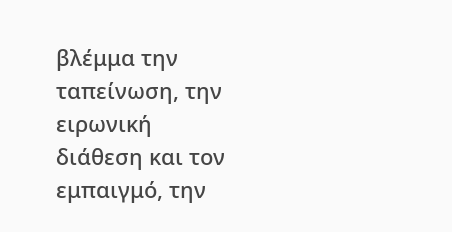βλέμμα την ταπείνωση, την ειρωνική διάθεση και τον εμπαιγμό, την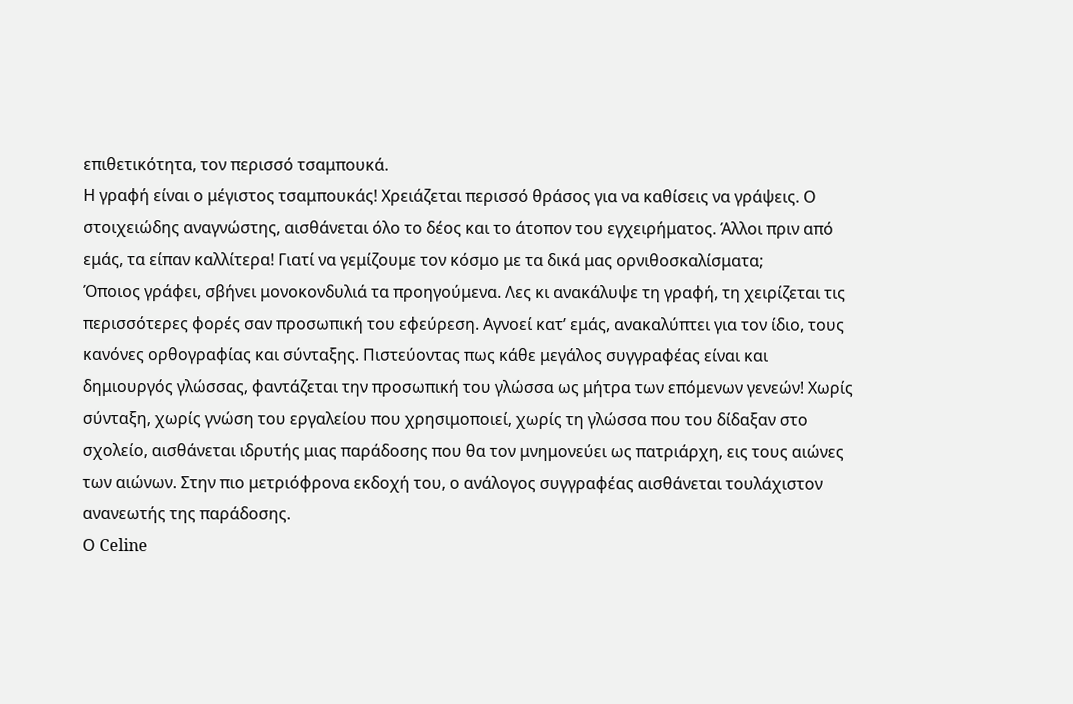επιθετικότητα, τον περισσό τσαμπουκά.
Η γραφή είναι ο μέγιστος τσαμπουκάς! Χρειάζεται περισσό θράσος για να καθίσεις να γράψεις. Ο στοιχειώδης αναγνώστης, αισθάνεται όλο το δέος και το άτοπον του εγχειρήματος. Άλλοι πριν από εμάς, τα είπαν καλλίτερα! Γιατί να γεμίζουμε τον κόσμο με τα δικά μας ορνιθοσκαλίσματα;
Όποιος γράφει, σβήνει μονοκονδυλιά τα προηγούμενα. Λες κι ανακάλυψε τη γραφή, τη χειρίζεται τις περισσότερες φορές σαν προσωπική του εφεύρεση. Αγνοεί κατ’ εμάς, ανακαλύπτει για τον ίδιο, τους κανόνες ορθογραφίας και σύνταξης. Πιστεύοντας πως κάθε μεγάλος συγγραφέας είναι και δημιουργός γλώσσας, φαντάζεται την προσωπική του γλώσσα ως μήτρα των επόμενων γενεών! Χωρίς σύνταξη, χωρίς γνώση του εργαλείου που χρησιμοποιεί, χωρίς τη γλώσσα που του δίδαξαν στο σχολείο, αισθάνεται ιδρυτής μιας παράδοσης που θα τον μνημονεύει ως πατριάρχη, εις τους αιώνες των αιώνων. Στην πιο μετριόφρονα εκδοχή του, ο ανάλογος συγγραφέας αισθάνεται τουλάχιστον ανανεωτής της παράδοσης.
Ο Celine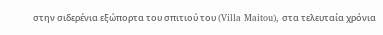στην σιδερένια εξώπορτα του σπιτιού του (Villa Maitou), στα τελευταία χρόνια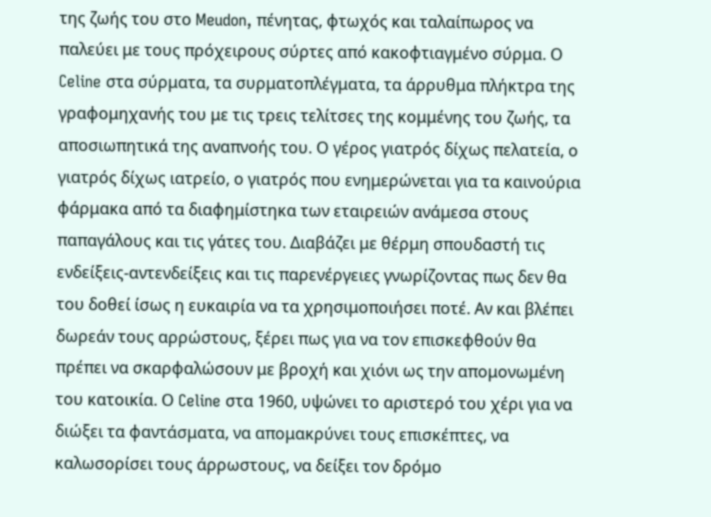της ζωής του στο Meudon, πένητας, φτωχός και ταλαίπωρος να παλεύει με τους πρόχειρους σύρτες από κακοφτιαγμένο σύρμα. Ο Celine στα σύρματα, τα συρματοπλέγματα, τα άρρυθμα πλήκτρα της γραφομηχανής του με τις τρεις τελίτσες της κομμένης του ζωής, τα αποσιωπητικά της αναπνοής του. Ο γέρος γιατρός δίχως πελατεία, ο γιατρός δίχως ιατρείο, ο γιατρός που ενημερώνεται για τα καινούρια φάρμακα από τα διαφημίστηκα των εταιρειών ανάμεσα στους παπαγάλους και τις γάτες του. Διαβάζει με θέρμη σπουδαστή τις ενδείξεις-αντενδείξεις και τις παρενέργειες γνωρίζοντας πως δεν θα του δοθεί ίσως η ευκαιρία να τα χρησιμοποιήσει ποτέ. Αν και βλέπει δωρεάν τους αρρώστους, ξέρει πως για να τον επισκεφθούν θα πρέπει να σκαρφαλώσουν με βροχή και χιόνι ως την απομονωμένη του κατοικία. Ο Celine στα 1960, υψώνει το αριστερό του χέρι για να διώξει τα φαντάσματα, να απομακρύνει τους επισκέπτες, να καλωσορίσει τους άρρωστους, να δείξει τον δρόμο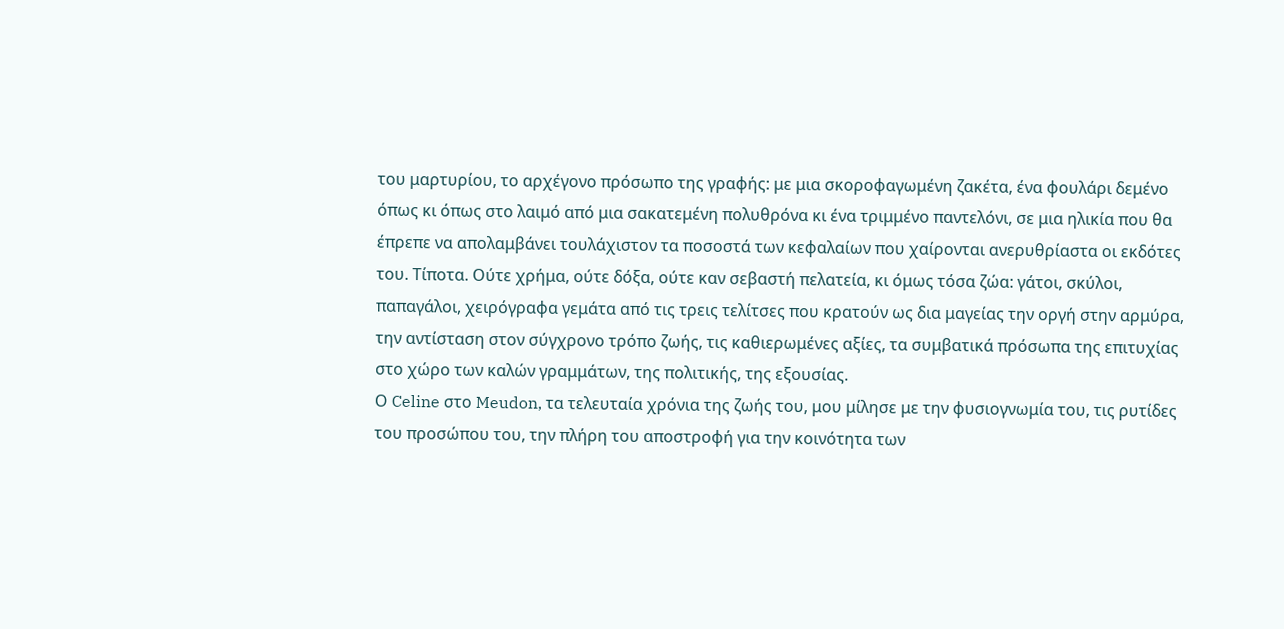του μαρτυρίου, το αρχέγονο πρόσωπο της γραφής: με μια σκοροφαγωμένη ζακέτα, ένα φουλάρι δεμένο όπως κι όπως στο λαιμό από μια σακατεμένη πολυθρόνα κι ένα τριμμένο παντελόνι, σε μια ηλικία που θα έπρεπε να απολαμβάνει τουλάχιστον τα ποσοστά των κεφαλαίων που χαίρονται ανερυθρίαστα οι εκδότες του. Τίποτα. Ούτε χρήμα, ούτε δόξα, ούτε καν σεβαστή πελατεία, κι όμως τόσα ζώα: γάτοι, σκύλοι, παπαγάλοι, χειρόγραφα γεμάτα από τις τρεις τελίτσες που κρατούν ως δια μαγείας την οργή στην αρμύρα, την αντίσταση στον σύγχρονο τρόπο ζωής, τις καθιερωμένες αξίες, τα συμβατικά πρόσωπα της επιτυχίας στο χώρο των καλών γραμμάτων, της πολιτικής, της εξουσίας.
Ο Celine στο Meudon, τα τελευταία χρόνια της ζωής του, μου μίλησε με την φυσιογνωμία του, τις ρυτίδες του προσώπου του, την πλήρη του αποστροφή για την κοινότητα των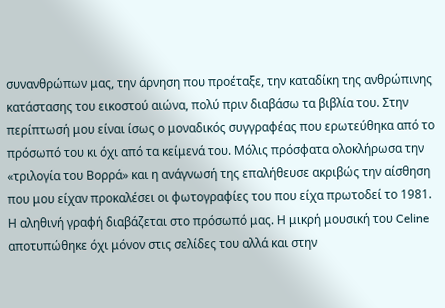συνανθρώπων μας, την άρνηση που προέταξε, την καταδίκη της ανθρώπινης κατάστασης του εικοστού αιώνα, πολύ πριν διαβάσω τα βιβλία του. Στην περίπτωσή μου είναι ίσως ο μοναδικός συγγραφέας που ερωτεύθηκα από το πρόσωπό του κι όχι από τα κείμενά του. Μόλις πρόσφατα ολοκλήρωσα την «τριλογία του Βορρά» και η ανάγνωσή της επαλήθευσε ακριβώς την αίσθηση που μου είχαν προκαλέσει οι φωτογραφίες του που είχα πρωτοδεί το 1981. Η αληθινή γραφή διαβάζεται στο πρόσωπό μας. Η μικρή μουσική του Celine αποτυπώθηκε όχι μόνον στις σελίδες του αλλά και στην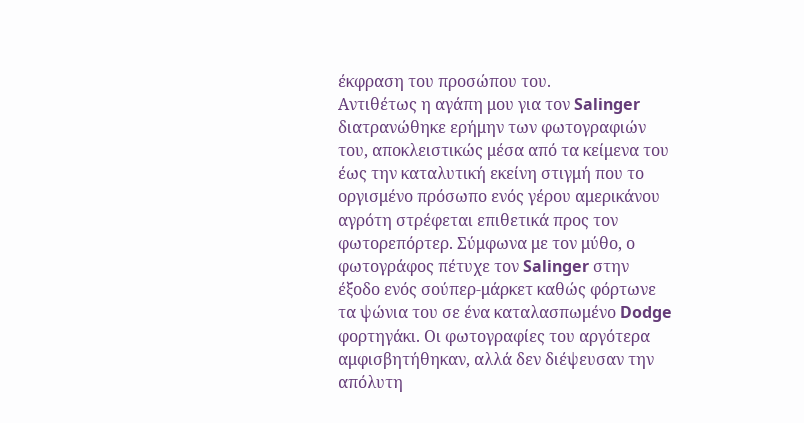έκφραση του προσώπου του.
Αντιθέτως η αγάπη μου για τον Salinger διατρανώθηκε ερήμην των φωτογραφιών του, αποκλειστικώς μέσα από τα κείμενα του έως την καταλυτική εκείνη στιγμή που το οργισμένο πρόσωπο ενός γέρου αμερικάνου αγρότη στρέφεται επιθετικά προς τον φωτορεπόρτερ. Σύμφωνα με τον μύθο, ο φωτογράφος πέτυχε τον Salinger στην έξοδο ενός σούπερ-μάρκετ καθώς φόρτωνε τα ψώνια του σε ένα καταλασπωμένο Dodge φορτηγάκι. Οι φωτογραφίες του αργότερα αμφισβητήθηκαν, αλλά δεν διέψευσαν την απόλυτη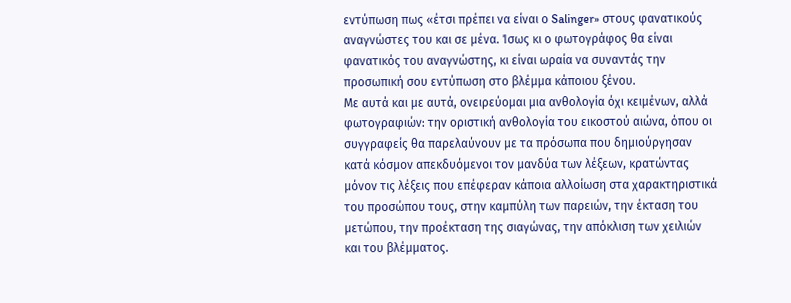εντύπωση πως «έτσι πρέπει να είναι ο Salinger» στους φανατικούς αναγνώστες του και σε μένα. Ίσως κι ο φωτογράφος θα είναι φανατικός του αναγνώστης, κι είναι ωραία να συναντάς την προσωπική σου εντύπωση στο βλέμμα κάποιου ξένου.
Με αυτά και με αυτά, ονειρεύομαι μια ανθολογία όχι κειμένων, αλλά φωτογραφιών: την οριστική ανθολογία του εικοστού αιώνα, όπου οι συγγραφείς θα παρελαύνουν με τα πρόσωπα που δημιούργησαν κατά κόσμον απεκδυόμενοι τον μανδύα των λέξεων, κρατώντας μόνον τις λέξεις που επέφεραν κάποια αλλοίωση στα χαρακτηριστικά του προσώπου τους, στην καμπύλη των παρειών, την έκταση του μετώπου, την προέκταση της σιαγώνας, την απόκλιση των χειλιών και του βλέμματος.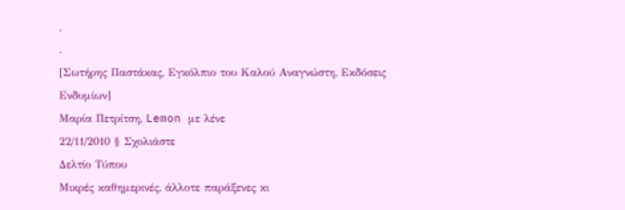.
.
[Σωτήρης Παστάκας, Εγκόλπιο του Καλού Αναγνώστη, Εκδόσεις Ενδυμίων]
Μαρία Πετρίτση, Lemon με λένε
22/11/2010 § Σχολιάστε
Δελτίο Τύπου
Μικρές καθημερινές, άλλοτε παράξενες κι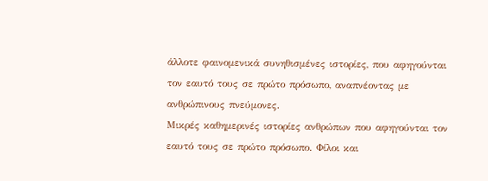άλλοτε φαινομενικά συνηθισμένες ιστορίες, που αφηγούνται τον εαυτό τους σε πρώτο πρόσωπο, αναπνέοντας με ανθρώπινους πνεύμονες.
Μικρές καθημερινές ιστορίες ανθρώπων που αφηγούνται τον εαυτό τους σε πρώτο πρόσωπο. Φίλοι και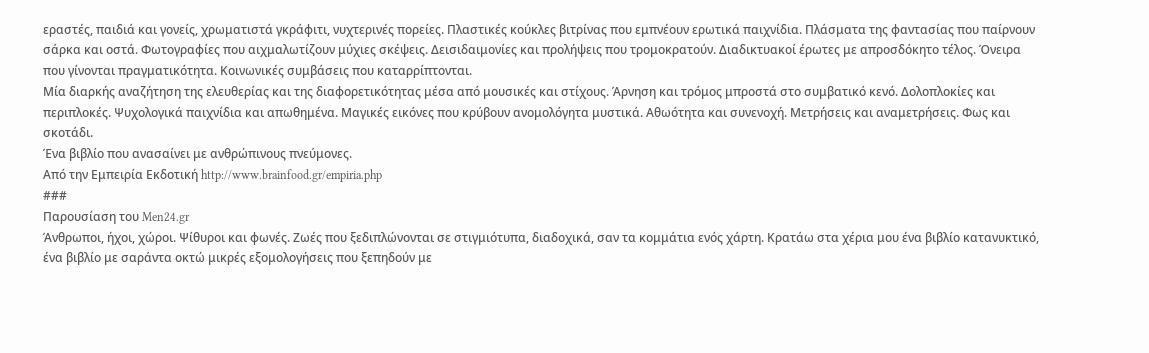εραστές, παιδιά και γονείς, χρωματιστά γκράφιτι, νυχτερινές πορείες. Πλαστικές κούκλες βιτρίνας που εμπνέουν ερωτικά παιχνίδια. Πλάσματα της φαντασίας που παίρνουν σάρκα και οστά. Φωτογραφίες που αιχμαλωτίζουν μύχιες σκέψεις. Δεισιδαιμονίες και προλήψεις που τρομοκρατούν. Διαδικτυακοί έρωτες με απροσδόκητο τέλος. Όνειρα που γίνονται πραγματικότητα. Κοινωνικές συμβάσεις που καταρρίπτονται.
Μία διαρκής αναζήτηση της ελευθερίας και της διαφορετικότητας μέσα από μουσικές και στίχους. Άρνηση και τρόμος μπροστά στο συμβατικό κενό. Δολοπλοκίες και περιπλοκές. Ψυχολογικά παιχνίδια και απωθημένα. Μαγικές εικόνες που κρύβουν ανομολόγητα μυστικά. Αθωότητα και συνενοχή. Μετρήσεις και αναμετρήσεις. Φως και σκοτάδι.
Ένα βιβλίο που ανασαίνει με ανθρώπινους πνεύμονες.
Από την Εμπειρία Εκδοτική http://www.brainfood.gr/empiria.php
###
Παρουσίαση του Men24.gr
Άνθρωποι, ήχοι, χώροι. Ψίθυροι και φωνές. Ζωές που ξεδιπλώνονται σε στιγμιότυπα, διαδοχικά, σαν τα κομμάτια ενός χάρτη. Κρατάω στα χέρια μου ένα βιβλίο κατανυκτικό, ένα βιβλίο με σαράντα οκτώ μικρές εξομολογήσεις που ξεπηδούν με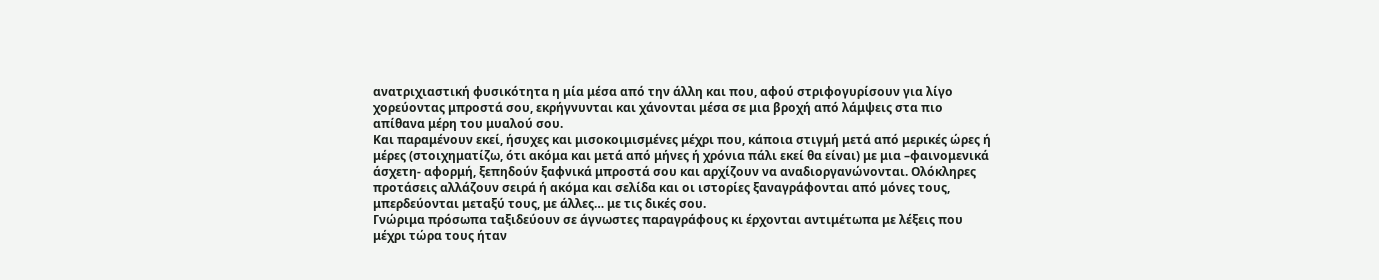ανατριχιαστική φυσικότητα η μία μέσα από την άλλη και που, αφού στριφογυρίσουν για λίγο χορεύοντας μπροστά σου, εκρήγνυνται και χάνονται μέσα σε μια βροχή από λάμψεις στα πιο απίθανα μέρη του μυαλού σου.
Και παραμένουν εκεί, ήσυχες και μισοκοιμισμένες μέχρι που, κάποια στιγμή μετά από μερικές ώρες ή μέρες (στοιχηματίζω, ότι ακόμα και μετά από μήνες ή χρόνια πάλι εκεί θα είναι) με μια –φαινομενικά άσχετη- αφορμή, ξεπηδούν ξαφνικά μπροστά σου και αρχίζουν να αναδιοργανώνονται. Ολόκληρες προτάσεις αλλάζουν σειρά ή ακόμα και σελίδα και οι ιστορίες ξαναγράφονται από μόνες τους, μπερδεύονται μεταξύ τους, με άλλες… με τις δικές σου.
Γνώριμα πρόσωπα ταξιδεύουν σε άγνωστες παραγράφους κι έρχονται αντιμέτωπα με λέξεις που μέχρι τώρα τους ήταν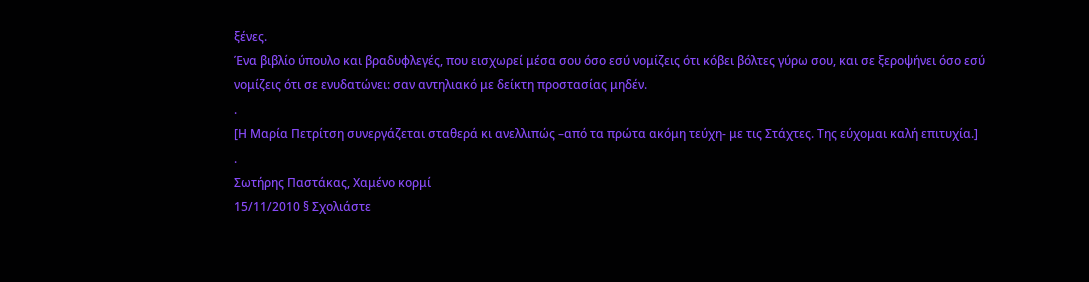ξένες.
Ένα βιβλίο ύπουλο και βραδυφλεγές, που εισχωρεί μέσα σου όσο εσύ νομίζεις ότι κόβει βόλτες γύρω σου, και σε ξεροψήνει όσο εσύ νομίζεις ότι σε ενυδατώνει: σαν αντηλιακό με δείκτη προστασίας μηδέν.
.
[Η Μαρία Πετρίτση συνεργάζεται σταθερά κι ανελλιπώς –από τα πρώτα ακόμη τεύχη- με τις Στάχτες. Της εύχομαι καλή επιτυχία.]
.
Σωτήρης Παστάκας, Χαμένο κορμί
15/11/2010 § Σχολιάστε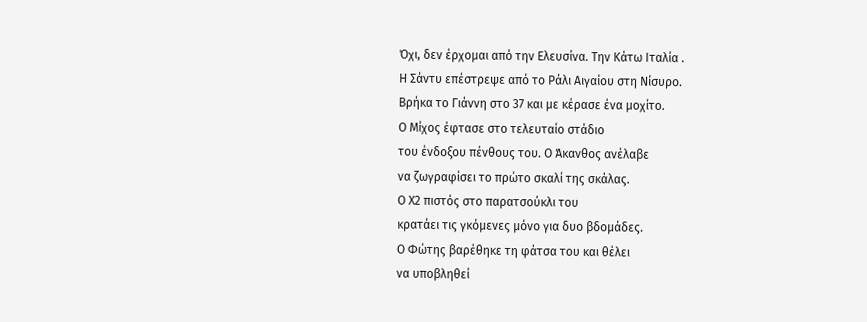Όχι, δεν έρχομαι από την Ελευσίνα. Την Κάτω Ιταλία .
Η Σάντυ επέστρεψε από το Ράλι Αιγαίου στη Νίσυρο.
Βρήκα το Γιάννη στο 37 και με κέρασε ένα μοχίτο.
Ο Μίχος έφτασε στο τελευταίο στάδιο
του ένδοξου πένθους του. Ο Άκανθος ανέλαβε
να ζωγραφίσει το πρώτο σκαλί της σκάλας.
Ο Χ2 πιστός στο παρατσούκλι του
κρατάει τις γκόμενες μόνο για δυο βδομάδες.
Ο Φώτης βαρέθηκε τη φάτσα του και θέλει
να υποβληθεί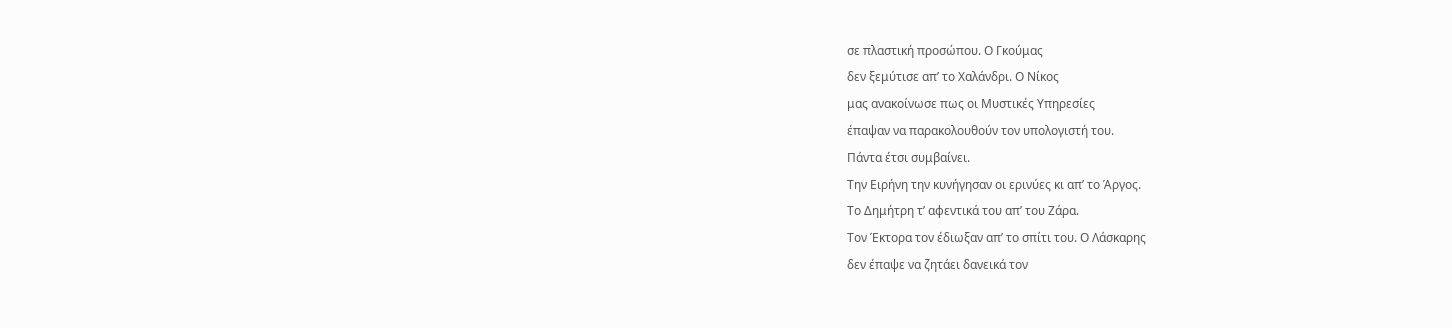σε πλαστική προσώπου. Ο Γκούμας
δεν ξεμύτισε απ’ το Χαλάνδρι. Ο Νίκος
μας ανακοίνωσε πως οι Μυστικές Υπηρεσίες
έπαψαν να παρακολουθούν τον υπολογιστή του.
Πάντα έτσι συμβαίνει.
Την Ειρήνη την κυνήγησαν οι ερινύες κι απ’ το Άργος.
Το Δημήτρη τ’ αφεντικά του απ’ του Ζάρα.
Τον Έκτορα τον έδιωξαν απ’ το σπίτι του. Ο Λάσκαρης
δεν έπαψε να ζητάει δανεικά τον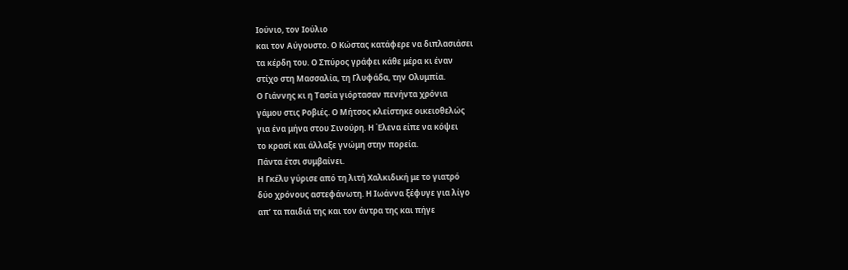Ιούνιο, τον Ιούλιο
και τον Αύγουστο. Ο Κώστας κατάφερε να διπλασιάσει
τα κέρδη του. Ο Σπύρος γράφει κάθε μέρα κι έναν
στίχο στη Μασσαλία, τη Γλυφάδα, την Ολυμπία.
Ο Γιάννης κι η Τασία γιόρτασαν πενήντα χρόνια
γάμου στις Ροβιές. Ο Μήτσος κλείστηκε οικειοθελώς
για ένα μήνα στου Σινούρη. Η Έλενα είπε να κόψει
το κρασί και άλλαξε γνώμη στην πορεία.
Πάντα έτσι συμβαίνει.
Η Γκέλυ γύρισε από τη λιτή Χαλκιδική με το γιατρό
δύο χρόνους αστεφάνωτη. Η Ιωάννα ξέφυγε για λίγο
απ’ τα παιδιά της και τον άντρα της και πήγε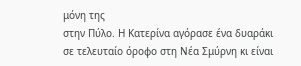μόνη της
στην Πύλο. Η Κατερίνα αγόρασε ένα δυαράκι
σε τελευταίο όροφο στη Νέα Σμύρνη κι είναι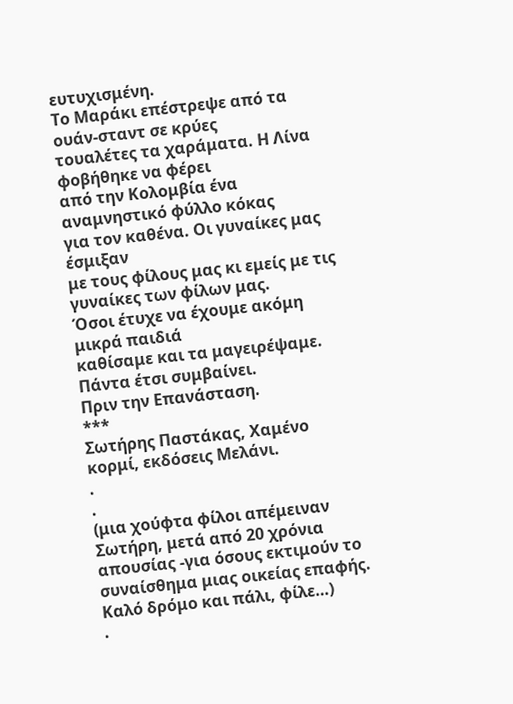ευτυχισμένη.
Το Μαράκι επέστρεψε από τα ουάν-σταντ σε κρύες
τουαλέτες τα χαράματα. Η Λίνα φοβήθηκε να φέρει
από την Κολομβία ένα αναμνηστικό φύλλο κόκας
για τον καθένα. Οι γυναίκες μας έσμιξαν
με τους φίλους μας κι εμείς με τις γυναίκες των φίλων μας.
Όσοι έτυχε να έχουμε ακόμη μικρά παιδιά
καθίσαμε και τα μαγειρέψαμε. Πάντα έτσι συμβαίνει.
Πριν την Επανάσταση.
***
Σωτήρης Παστάκας, Χαμένο κορμί, εκδόσεις Μελάνι.
.
.
(μια χούφτα φίλοι απέμειναν Σωτήρη, μετά από 20 χρόνια απουσίας -για όσους εκτιμούν το συναίσθημα μιας οικείας επαφής. Καλό δρόμο και πάλι, φίλε…)
.